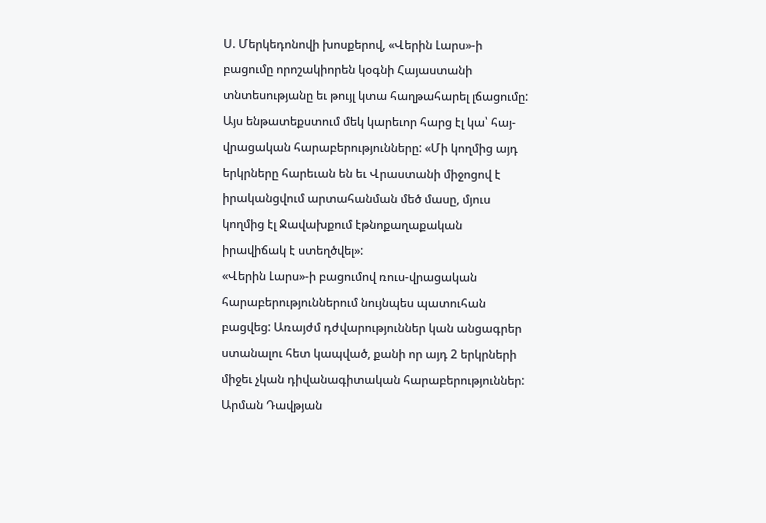Ս. Մերկեդոնովի խոսքերով, «Վերին Լարս»-ի բացումը որոշակիորեն կօգնի Հայաստանի տնտեսությանը եւ թույլ կտա հաղթահարել լճացումը: Այս ենթատեքստում մեկ կարեւոր հարց էլ կա՝ հայ-վրացական հարաբերությունները: «Մի կողմից այդ երկրները հարեւան են եւ Վրաստանի միջոցով է իրականցվում արտահանման մեծ մասը, մյուս կողմից էլ Ջավախքում էթնոքաղաքական իրավիճակ է ստեղծվել»:
«Վերին Լարս»-ի բացումով ռուս-վրացական հարաբերություններում նույնպես պատուհան բացվեց: Առայժմ դժվարություններ կան անցագրեր ստանալու հետ կապված, քանի որ այդ 2 երկրների միջեւ չկան դիվանագիտական հարաբերություններ:
Արման Դավթյան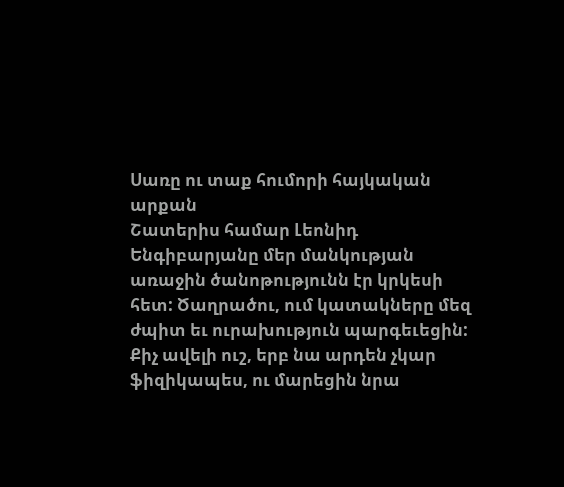Սառը ու տաք հումորի հայկական արքան
Շատերիս համար Լեոնիդ Ենգիբարյանը մեր մանկության առաջին ծանոթությունն էր կրկեսի հետ: Ծաղրածու, ում կատակները մեզ ժպիտ եւ ուրախություն պարգեւեցին:
Քիչ ավելի ուշ, երբ նա արդեն չկար ֆիզիկապես, ու մարեցին նրա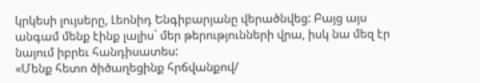կրկեսի լույսերը, Լեոնիդ Ենգիբարյանը վերածնվեց: Բայց այս անգամ մենք էինք լալիս` մեր թերությունների վրա, իսկ նա մեզ էր նայում իբրեւ հանդիսատես:
«Մենք հետո ծիծաղեցինք հրճվանքով/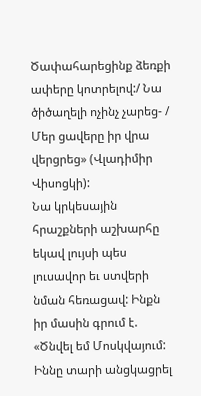Ծափահարեցինք ձեռքի ափերը կոտրելով:/ Նա ծիծաղելի ոչինչ չարեց- / Մեր ցավերը իր վրա վերցրեց» (Վլադիմիր Վիսոցկի):
Նա կրկեսային հրաշքների աշխարհը եկավ լույսի պես լուսավոր եւ ստվերի նման հեռացավ: Ինքն իր մասին գրում է. «Ծնվել եմ Մոսկվայում: Իննը տարի անցկացրել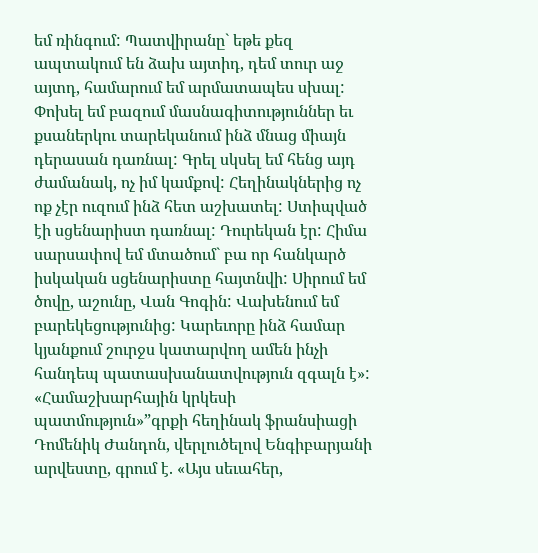եմ ռինգում: Պատվիրանը` եթե քեզ ապտակում են ձախ այտիդ, դեմ տուր աջ այտդ, համարում եմ արմատապես սխալ: Փոխել եմ բազում մասնագիտություններ եւ քսաներկու տարեկանում ինձ մնաց միայն դերասան դառնալ: Գրել սկսել եմ հենց այդ ժամանակ, ոչ իմ կամքով: Հեղինակներից ոչ ոք չէր ուզում ինձ հետ աշխատել: Ստիպված էի սցենարիստ դառնալ: Դուրեկան էր: Հիմա սարսափով եմ մտածում` բա որ հանկարծ իսկական սցենարիստը հայտնվի: Սիրում եմ ծովը, աշունը, Վան Գոգին: Վախենում եմ բարեկեցությունից: Կարեւորը ինձ համար կյանքում շուրջս կատարվող ամեն ինչի հանդեպ պատասխանատվություն զգալն է»:
«Համաշխարհային կրկեսի պատմություն»”գրքի հեղինակ ֆրանսիացի Դոմենիկ Ժանդոն, վերլուծելով Ենգիբարյանի արվեստը, գրում է. «Այս սեւահեր,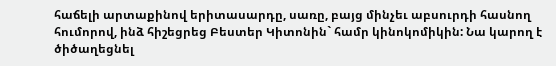հաճելի արտաքինով երիտասարդը, սառը, բայց մինչեւ աբսուրդի հասնող հումորով, ինձ հիշեցրեց Բեստեր Կիտոնին` համր կինոկոմիկին: Նա կարող է ծիծաղեցնել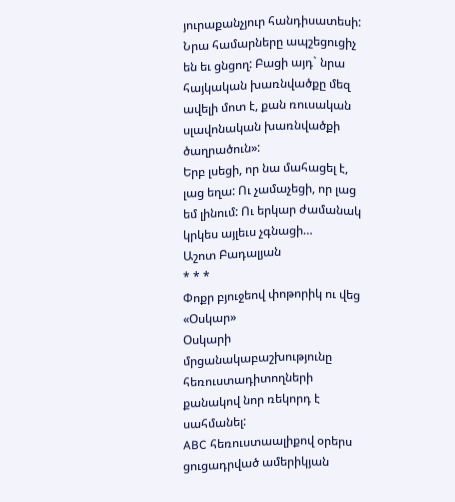յուրաքանչյուր հանդիսատեսի: Նրա համարները ապշեցուցիչ են եւ ցնցող: Բացի այդ` նրա հայկական խառնվածքը մեզ ավելի մոտ է, քան ռուսական սլավոնական խառնվածքի ծաղրածուն»:
Երբ լսեցի, որ նա մահացել է, լաց եղա: Ու չամաչեցի, որ լաց եմ լինում: Ու երկար ժամանակ կրկես այլեւս չգնացի…
Աշոտ Բադալյան
* * *
Փոքր բյուջեով փոթորիկ ու վեց «Օսկար»
Օսկարի մրցանակաբաշխությունը հեռուստադիտողների քանակով նոր ռեկորդ է սահմանել:
ABC հեռուստաալիքով օրերս ցուցադրված ամերիկյան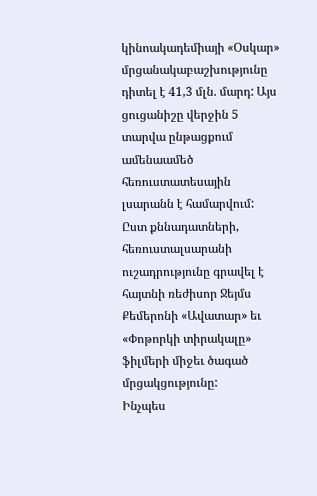կինոակադեմիայի «Օսկար» մրցանակաբաշխությունը դիտել է 41,3 մլն. մարդ: Այս ցուցանիշը վերջին 5 տարվա ընթացքում ամենաամեծ հեռուստատեսային լսարանն է համարվում:
Ըստ քննադատների, հեռուստալսարանի ուշադրությունը գրավել է հայտնի ռեժիսոր Ջեյմս Քեմերոնի «Ավատար» եւ «Փոթորկի տիրակալը» ֆիլմերի միջեւ ծագած մրցակցությունը:
Ինչպես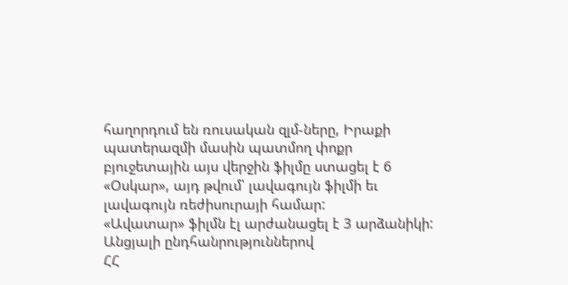հաղորդում են ռուսական զլմ-ները, Իրաքի պատերազմի մասին պատմող փոքր բյուջետային այս վերջին ֆիլմը ստացել է 6 «Օսկար», այդ թվում՝ լավագույն ֆիլմի եւ լավագույն ռեժիսուրայի համար:
«Ավատար» ֆիլմն էլ արժանացել է 3 արձանիկի:
Անցյալի ընդհանրություններով
ՀՀ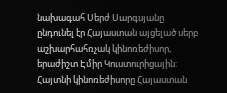նախագահ Սերժ Սարգսյանը ընդունել էր Հայաստան այցելած սերբ աշխարհահռչակ կինոռեժիսոր, երաժիշտ Էմիր Կուստուրիցային: Հայտնի կինոռեժիսորը Հայաստան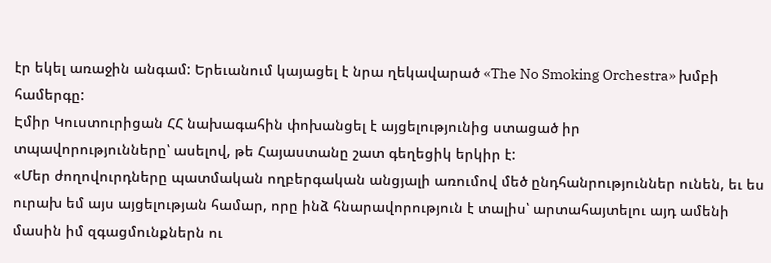էր եկել առաջին անգամ: Երեւանում կայացել է նրա ղեկավարած «The No Smoking Orchestra» խմբի համերգը:
Էմիր Կուստուրիցան ՀՀ նախագահին փոխանցել է այցելությունից ստացած իր
տպավորությունները՝ ասելով, թե Հայաստանը շատ գեղեցիկ երկիր է:
«Մեր ժողովուրդները պատմական ողբերգական անցյալի առումով մեծ ընդհանրություններ ունեն, եւ ես ուրախ եմ այս այցելության համար, որը ինձ հնարավորություն է տալիս՝ արտահայտելու այդ ամենի մասին իմ զգացմունքներն ու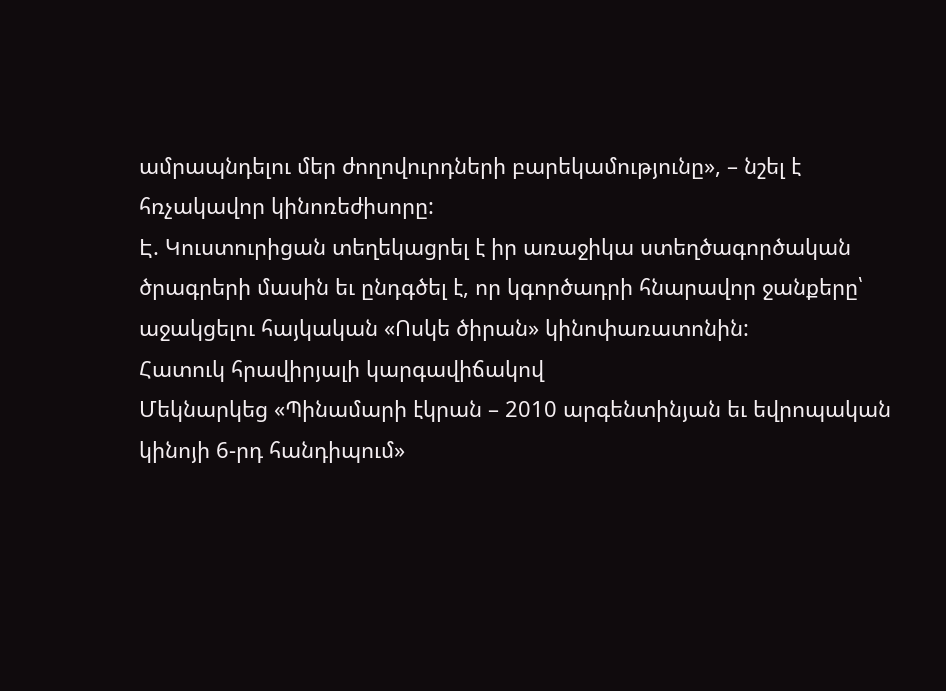ամրապնդելու մեր ժողովուրդների բարեկամությունը», – նշել է հռչակավոր կինոռեժիսորը:
Է. Կուստուրիցան տեղեկացրել է իր առաջիկա ստեղծագործական ծրագրերի մասին եւ ընդգծել է, որ կգործադրի հնարավոր ջանքերը՝ աջակցելու հայկական «Ոսկե ծիրան» կինոփառատոնին:
Հատուկ հրավիրյալի կարգավիճակով
Մեկնարկեց «Պինամարի էկրան – 2010 արգենտինյան եւ եվրոպական կինոյի 6-րդ հանդիպում»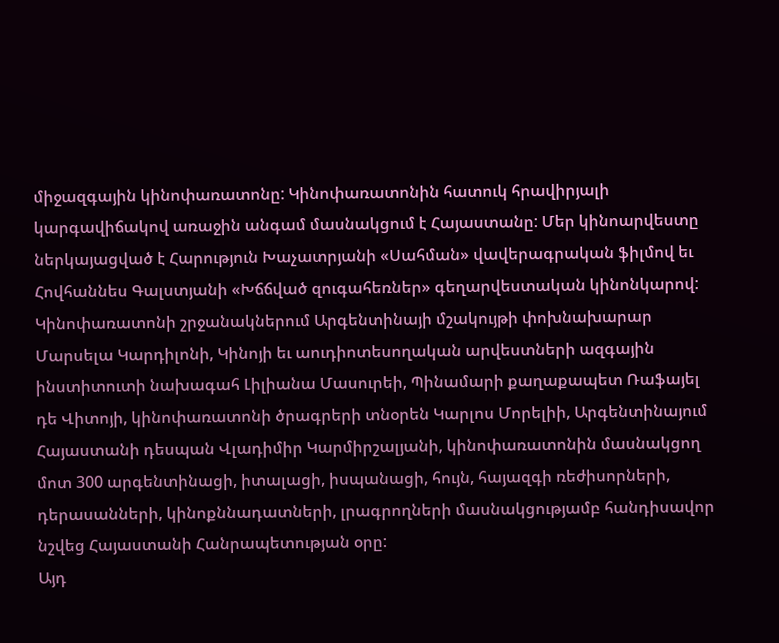միջազգային կինոփառատոնը: Կինոփառատոնին հատուկ հրավիրյալի կարգավիճակով առաջին անգամ մասնակցում է Հայաստանը: Մեր կինոարվեստը ներկայացված է Հարություն Խաչատրյանի «Սահման» վավերագրական ֆիլմով եւ Հովհաննես Գալստյանի «Խճճված զուգահեռներ» գեղարվեստական կինոնկարով:
Կինոփառատոնի շրջանակներում Արգենտինայի մշակույթի փոխնախարար Մարսելա Կարդիլոնի, Կինոյի եւ աուդիոտեսողական արվեստների ազգային ինստիտուտի նախագահ Լիլիանա Մասուրեի, Պինամարի քաղաքապետ Ռաֆայել դե Վիտոյի, կինոփառատոնի ծրագրերի տնօրեն Կարլոս Մորելիի, Արգենտինայում Հայաստանի դեսպան Վլադիմիր Կարմիրշալյանի, կինոփառատոնին մասնակցող մոտ 300 արգենտինացի, իտալացի, իսպանացի, հույն, հայազգի ռեժիսորների, դերասանների, կինոքննադատների, լրագրողների մասնակցությամբ հանդիսավոր նշվեց Հայաստանի Հանրապետության օրը:
Այդ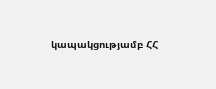կապակցությամբ ՀՀ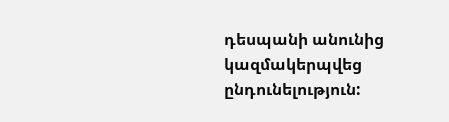դեսպանի անունից կազմակերպվեց ընդունելություն: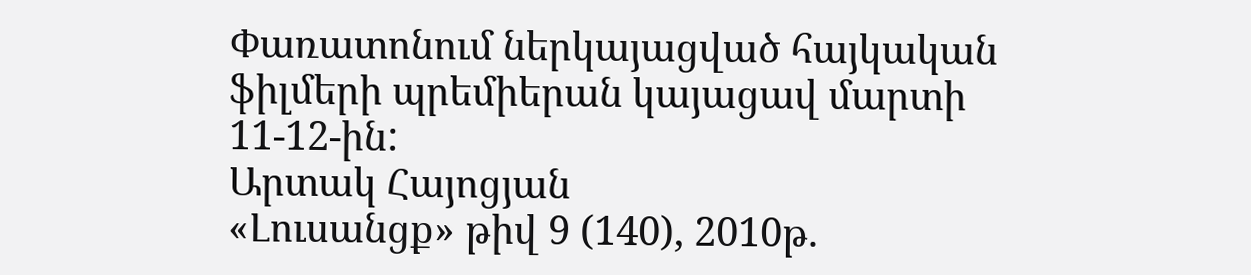Փառատոնում ներկայացված հայկական ֆիլմերի պրեմիերան կայացավ մարտի 11-12-ին:
Արտակ Հայոցյան
«Լուսանցք» թիվ 9 (140), 2010թ.